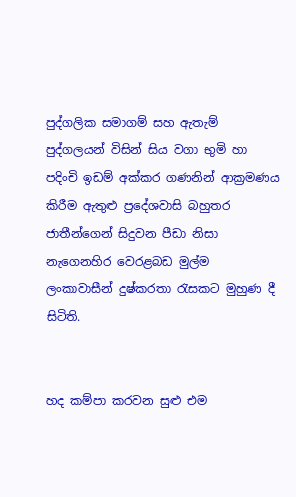පුද්ගලික සමාගම් සහ ඇතැම් පුද්ගලයන් විසින් සිය වගා භුමි හා පදිංචි ඉඩම් අක්කර ගණනින් ආක්‍රමණය කිරීම ඇතුළු ප්‍රදේශවාසි බහුතර ජාතීන්ගෙන් සිදුවන පීඩා නිසා නැගෙනහිර වෙරළබඩ මුල්ම ලංකාවාසීන් දුෂ්කරතා රැසකට මුහුණ දී සිටිති.


හද කම්පා කරවන සුළු එම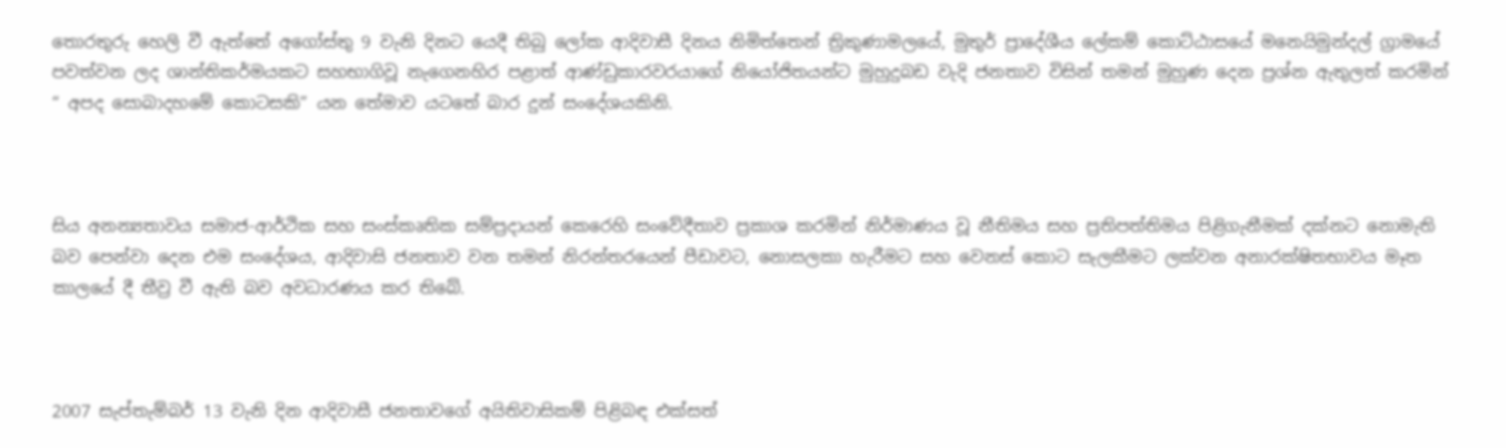තොරතුරු හෙලි වී ඇත්තේ අගෝස්තු 9 වැනි දිනට යෙදී තිබු ලෝක ආදිවාසී දිනය නිමිත්තෙන් ත්‍රිකුණාමලයේ, මුතුර් ප්‍රාදේශීය ලේකම් කොට්ඨාසයේ මනෙයිමුන්දල් ග්‍රාමයේ පවත්වන ලද ශාන්තිකර්මයකට සහභාගිවූ නැගෙනහිර පළාත් ආණ්ඩුකාරවරයාගේ නියෝජිතයන්ට මුහුදුබඩ වැදි ජනතාව විසින් තමන් මුහුණ දෙන ප්‍රශ්න ඇතුලත් කරමින් “ අපද සොබාදහමේ කොටසකි” යන තේමාව යටතේ බාර දුන් සංදේශයකිනි.



සිය අනන්‍යතාවය සමාජ-ආර්ථික සහ සංස්කෘතික සම්ප්‍රදායන් කෙරෙහි සංවේදීතාව ප්‍රකාශ කරමින් නිර්මාණය වූ නීතිමය සහ ප්‍රතිපත්තිමය පිළිගැනීමක් දක්නට නොමැති බව පෙන්වා දෙන එම සංදේශය, ආදිවාසි ජනතාව වන තමන් නිරන්තරයෙන් පීඩාවට, නොසලකා හැරීමට සහ වෙනස් කොට සැලකීමට ලක්වන අනාරක්ෂිතභාවය මෑත කාලයේ දී තීව්‍ර වී ඇති බව අවධාරණය කර තිබේ.



2007 සැප්තැම්බර් 13 වැනි දින ආදිවාසී ජනතාවගේ අයිතිවාසිකම් පිළිබඳ එක්සත්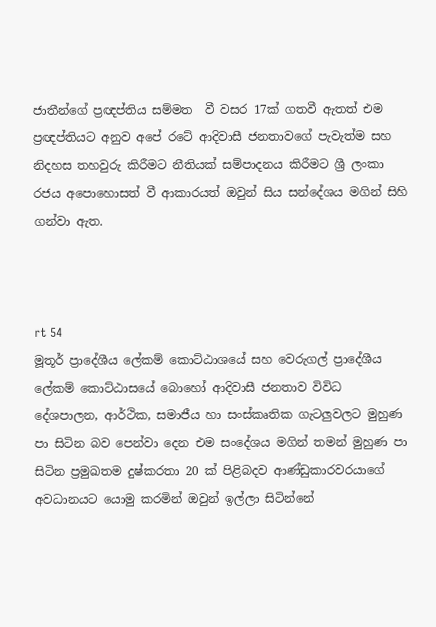ජාතීන්ගේ ප්‍රඥප්තිය සම්මත  වී වසර 17ක් ගතවී ඇතත් එම ප්‍රඥප්තියට අනුව අපේ රටේ ආදිවාසී ජනතාවගේ පැවැත්ම සහ නිදහස තහවුරු කිරීමට නීතියක් සම්පාදනය කිරීමට ශ්‍රී ලංකා රජය අපොහොසත් වී ආකාරයත් ඔවුන් සිය සන්දේශය මගින් සිහි ගන්වා ඇත.



rt 54
මූතූර් ප්‍රාදේශීය ලේකම් කොට්ඨාශයේ සහ වෙරුගල් ප්‍රාදේශීය ලේකම් කොට්ඨාසයේ බොහෝ ආදිවාසී ජනතාව විවිධ දේශපාලන, ආර්ථික, සමාජීය හා සංස්කෘතික ගැටලුවලට මුහුණ පා සිටින බව පෙන්වා දෙන එම සංදේශය මගින් තමන් මුහුණ පා සිටින ප්‍රමුඛතම දුෂ්කරතා 20 ක් පිළිබදව ආණ්ඩුකාරවරයාගේ අවධානයට යොමු කරමින් ඔවුන් ඉල්ලා සිටින්නේ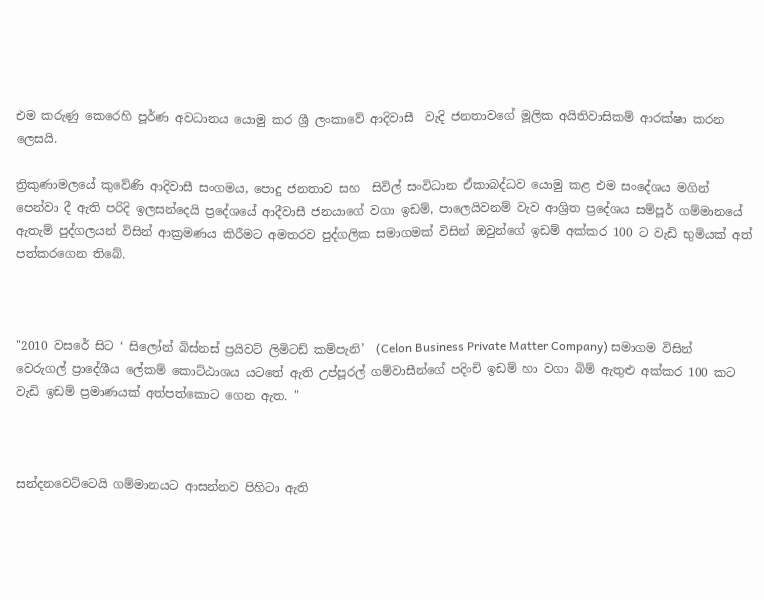එම කරුණු කෙරෙහි පූර්ණ අවධානය යොමු කර ශ්‍රී ලංකාවේ ආදිවාසී  වැදි ජනතාවගේ මූලික අයිතිවාසිකම් ආරක්ෂා කරන ලෙසයි.

ත්‍රිකුණාමලයේ කුවේණි ආදිවාසී සංගමය, පොදු ජනතාව සහ  සිවිල් සංවිධාන ඒකාබද්ධව යොමු කළ එම සංදේශය මගින් පෙන්වා දී ඇති පරිදි ඉලසන්දෙයි ප්‍රදේශයේ ආදීවාසී ජනයාගේ වගා ඉඩම්, පාලෙයිවනම් වැව ආශ්‍රිත ප්‍රදේශය සම්පූර් ගම්මානයේ ඇතැම් පුද්ගලයන් විසින් ආක්‍රමණය කිරීමට අමතරව පුද්ගලික සමාගමක් විසින් ඔවුන්ගේ ඉඩම් අක්කර 100 ට වැඩි භුමියක් අත් පත්කරගෙන තිබේ.



"2010 වසරේ සිට ‘ සිලෝන් බිස්නස් ප්‍රයිවට් ලිමිටඩ් කම්පැනි’  (Celon Business Private Matter Company) සමාගම විසින් වෙරුගල් ප්‍රාදේශීය ලේකම් කොට්ඨාශය යටතේ ඇති උප්පූරල් ගම්වාසීන්ගේ පදිංචි ඉඩම් හා වගා බිම් ඇතුළු අක්කර 100 කට වැඩි ඉඩම් ප්‍රමාණයක් අත්පත්කොට ගෙන ඇත. "



සන්දනවෙට්ටෙයි ගම්මානයට ආසන්නව පිහිටා ඇති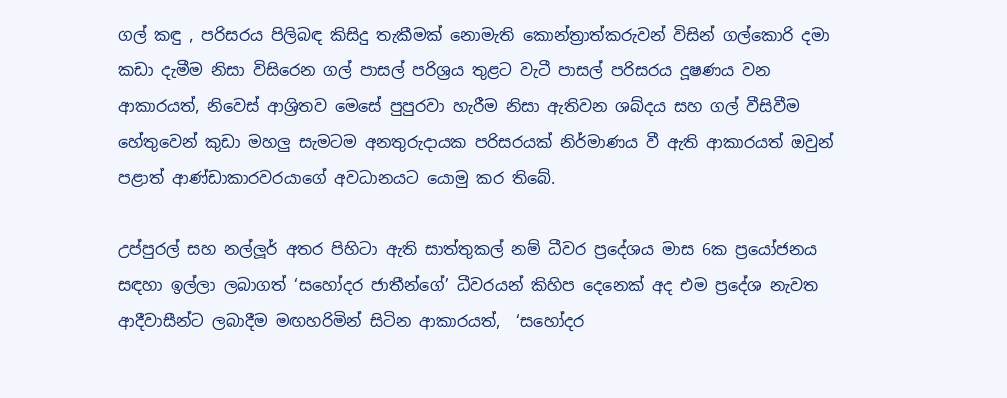ගල් කඳු , පරිසරය පිලිබඳ කිසිදු තැකීමක් නොමැති කොන්ත්‍රාත්කරුවන් විසින් ගල්කොරි දමා කඩා දැමීම නිසා විසිරෙන ගල් පාසල් පරිශ්‍රය තුළට වැටී පාසල් පරිසරය දූෂණය වන ආකාරයත්, නිවෙස් ආශ්‍රිතව මෙසේ පුපුරවා හැරීම නිසා ඇතිවන ශබ්දය සහ ගල් වීසිවීම හේතුවෙන් කුඩා මහලු සැමටම අනතුරුදායක පරිසරයක් නිර්මාණය වී ඇති ආකාරයත් ඔවුන් පළාත් ආණ්ඩාකාරවරයාගේ අවධානයට යොමු කර තිබේ.

උප්පුරල් සහ නල්ලූර් අතර පිහිටා ඇති සාත්තුකල් නම් ධීවර ප්‍රදේශය මාස 6ක ප්‍රයෝජනය සඳහා ඉල්ලා ලබාගත් ‘සහෝදර ජාතීන්ගේ’ ධීවරයන් කිහිප දෙනෙක් අද එම ප්‍රදේශ නැවත ආදීවාසීන්ට ලබාදීම මඟහරිමින් සිටින ආකාරයත්,  ‘සහෝදර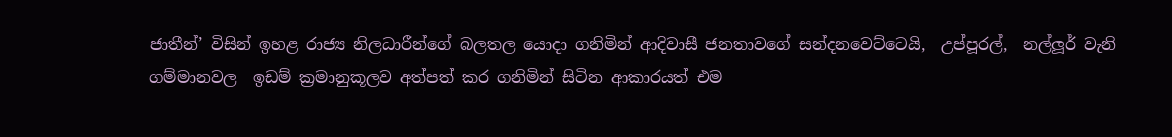ජාතීන්’ විසින් ඉහළ රාජ්‍ය නිලධාරීන්ගේ බලතල යොදා ගනිමින් ආදිවාසී ජනතාවගේ සන්දනවෙට්ටෙයි,  උප්පූරල්,  නල්ලූර් වැනි ගම්මානවල  ඉඩම් ක්‍රමානුකූලව අත්පත් කර ගනිමින් සිටින ආකාරයත් එම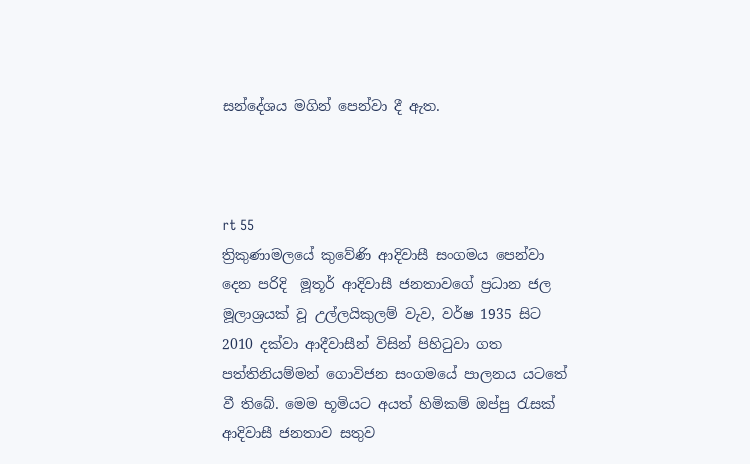සන්දේශය මගින් පෙන්වා දී ඇත.



rt 55
ත්‍රිකුණාමලයේ කුවේණි ආදිවාසී සංගමය පෙන්වා දෙන පරිදි  මූතූර් ආදිවාසී ජනතාවගේ ප්‍රධාන ජල මූලාශ්‍රයක් වූ උල්ලයිකුලම් වැව, වර්ෂ 1935 සිට 2010 දක්වා ආදීවාසීන් විසින් පිහිටුවා ගත පත්තිනියම්මන් ගොවිජන සංගමයේ පාලනය යටතේ වී තිබේ. මෙම භූමියට අයත් හිමිකම් ඔප්පු රැසක් ආදිවාසී ජනතාව සතුව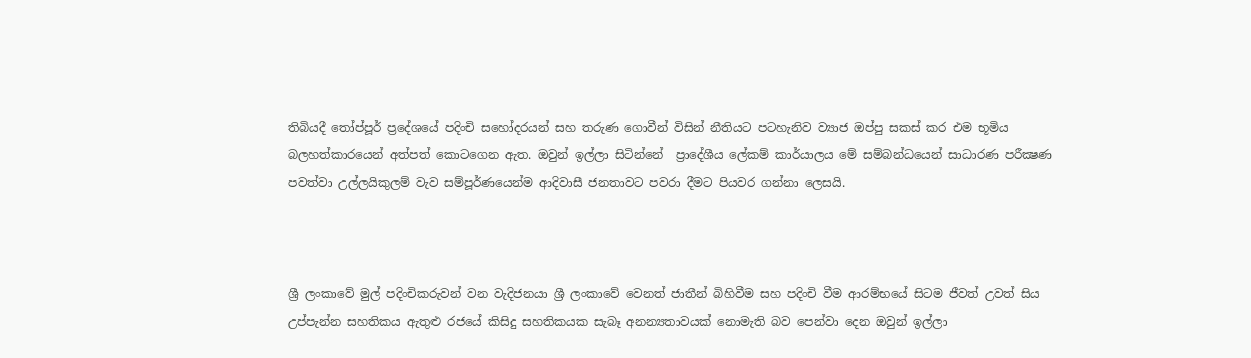තිබියදී තෝප්පූර් ප්‍රදේශයේ පදිංචි සහෝදරයන් සහ තරුණ ගොවීන් විසින් නීතියට පටහැනිව ව්‍යාජ ඔප්පු සකස් කර එම භූමිය බලහත්කාරයෙන් අත්පත් කොටගෙන ඇත. ඔවුන් ඉල්ලා සිටින්නේ  ප්‍රාදේශීය ලේකම් කාර්යාලය මේ සම්බන්ධයෙන් සාධාරණ පරීක්‍ෂණ පවත්වා උල්ලයිකුලම් වැව සම්පූර්ණයෙන්ම ආදිවාසී ජනතාවට පවරා දීමට පියවර ගන්නා ලෙසයි.



ශ්‍රී ලංකාවේ මුල් පදිංචිකරුවන් වන වැදිජනයා ශ්‍රී ලංකාවේ වෙනත් ජාතීන් බිහිවීම සහ පදිංචි වීම ආරම්භයේ සිටම ජීවත් උවත් සිය උප්පැන්න සහතිකය ඇතුළු රජයේ කිසිදු සහතිකයක සැබෑ අනන්‍යතාවයක් නොමැති බව පෙන්වා දෙන ඔවුන් ඉල්ලා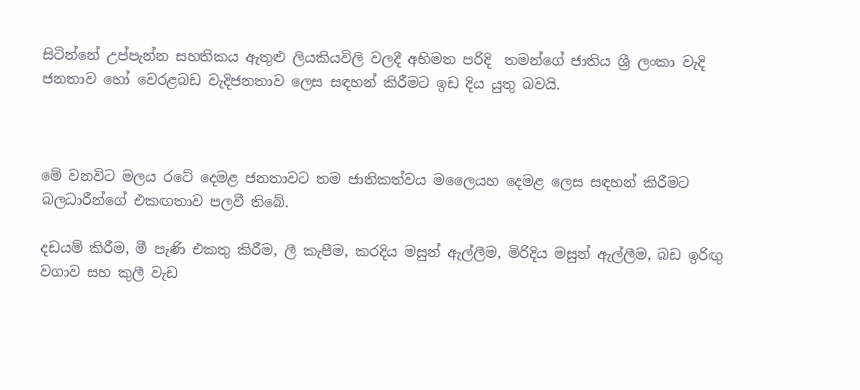සිටින්නේ උප්පැන්න සහතිකය ඇතුළු ලියකියවිලි වලදී අභිමත පරිදි  තමන්ගේ ජාතිය ශ්‍රී ලංකා වැදි ජනතාව හෝ වෙරළබඩ වැදිජනතාව ලෙස සඳහන් කිරීමට ඉඩ දිය යුතු බවයි.



මේ වනවිට මලය රටේ දෙමළ ජනතාවට තම ජාතිකත්වය මලෛයහ දෙමළ ලෙස සඳහන් කිරීමට බලධාරීන්ගේ එකඟතාව පලවී තිබේ.

දඩයම් කිරීම, මී පැණි එකතු කිරීම, ලී කැපීම, කරදිය මසුන් ඇල්ලීම, මිරිදිය මසුන් ඇල්ලීම, බඩ ඉරිඟු වගාව සහ කුලී වැඩ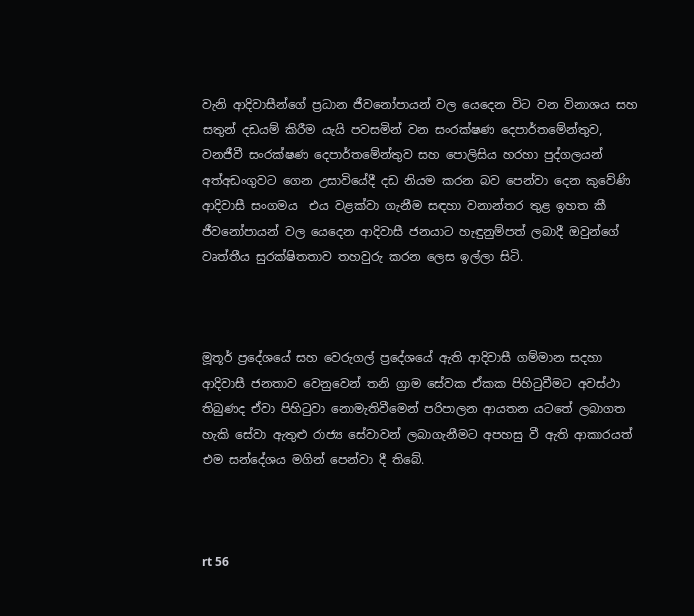වැනි ආදිවාසීන්ගේ ප්‍රධාන ජීවනෝපායන් වල යෙදෙන විට වන විනාශය සහ සතුන් දඩයම් කිරීම යැයි පවසමින් වන සංරක්ෂණ දෙපාර්තමේන්තුව, වනජීවී සංරක්ෂණ දෙපාර්තමේන්තුව සහ පොලිසිය හරහා පුද්ගලයන් අත්අඩංගුවට ගෙන උසාවියේදී දඩ නියම කරන බව පෙන්වා දෙන කුවේණි ආදිවාසී සංගමය  එය වළක්වා ගැනීම සඳහා වනාන්තර තුළ ඉහත කී ජීවනෝපායන් වල යෙදෙන ආදිවාසී ජනයාට හැඳුනුම්පත් ලබාදී ඔවුන්ගේ වෘත්තීය සුරක්ෂිතතාව තහවුරු කරන ලෙස ඉල්ලා සිටි.



මූතූර් ප්‍රදේශයේ සහ වෙරුගල් ප්‍රදේශයේ ඇති ආදිවාසී ගම්මාන සදහා ආදිවාසී ජනතාව වෙනුවෙන් තනි ග්‍රාම සේවක ඒකක පිහිටුවීමට අවස්ථා තිබුණද ඒවා පිහිටුවා නොමැතිවීමෙන් පරිපාලන ආයතන යටතේ ලබාගත  හැකි සේවා ඇතුළු රාජ්‍ය සේවාවන් ලබාගැනීමට අපහසු වී ඇති ආකාරයත් එම සන්දේශය මගින් පෙන්වා දී තිබේ.



rt 56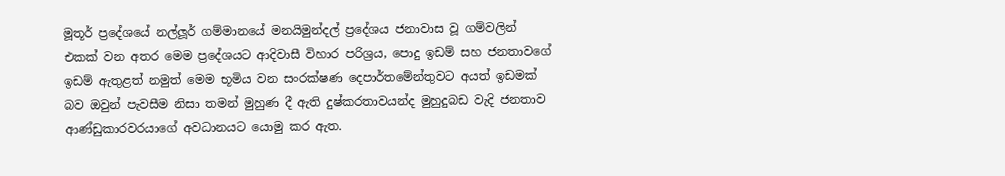මූතූර් ප්‍රදේශයේ නල්ලූර් ගම්මානයේ මනයිමුන්දල් ප්‍රදේශය ජනාවාස වූ ගම්වලින් එකක් වන අතර මෙම ප්‍රදේශයට ආදිවාසී විහාර පරිශ්‍රය, පොදු ඉඩම් සහ ජනතාවගේ ඉඩම් ඇතුළත් නමුත් මෙම භූමිය වන සංරක්ෂණ දෙපාර්තමේන්තුවට අයත් ඉඩමක් බව ඔවුන් පැවසීම නිසා තමන් මුහුණ දී ඇති දුෂ්කරතාවයන්ද මුහුදුබඩ වැදි ජනතාව  ආණ්ඩුකාරවරයාගේ අවධානයට යොමු කර ඇත.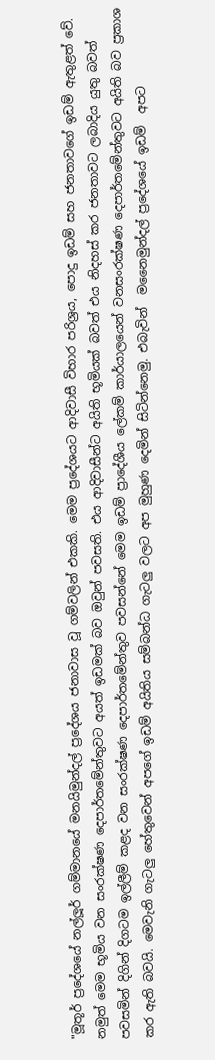"මූතූර් ප්‍රදේශයේ නල්ලූර් ගම්මානයේ මනයිමුන්දල් ප්‍රදේශය ජනාවාස වූ ගම්වලින් එකකි. මෙම ප්‍රදේශයට ආදිවාසී විහාර පරිශ්‍රය, පොදු ඉඩම් සහ ජනතාවගේ ඉඩම් ඇතුළත් වේ. නමුත් මෙම භූමිය වන සංරක්ෂණ දෙපාර්තමේන්තුවට අයත් ඉඩමක් බව ඔවුන් පවසති. එය ආදිවාසීන්ට අයිති භූමියක් බවත් එය නිදහස් කර ජනතාවට ලබාදිය යුතු බවත් පවසමින් දිගින් දිගටම ඉල්ලීම් කළද වන සංරක්ෂණ දෙපාර්තමේන්තුව පවසන්නේ මෙම ඉඩම් ප්‍රාදේශීය ලේකම් කාර්යාලයෙන් වනසංරක්ෂණ දෙපාර්තමේන්තුවට අයිති බව ප්‍රකාශ කර ඇති බවයි. මෙවැනි ගැටලු හේතුවෙන් අපගේ ඉඩම් අයිතිය සම්බන්ධ ගැටලු වලට අප මුහුණ දෙමින් සිටින්නෙමු. එබැවින්  මනෛමුන්දල් ප්‍රදේශයේ ඉඩම්  අපට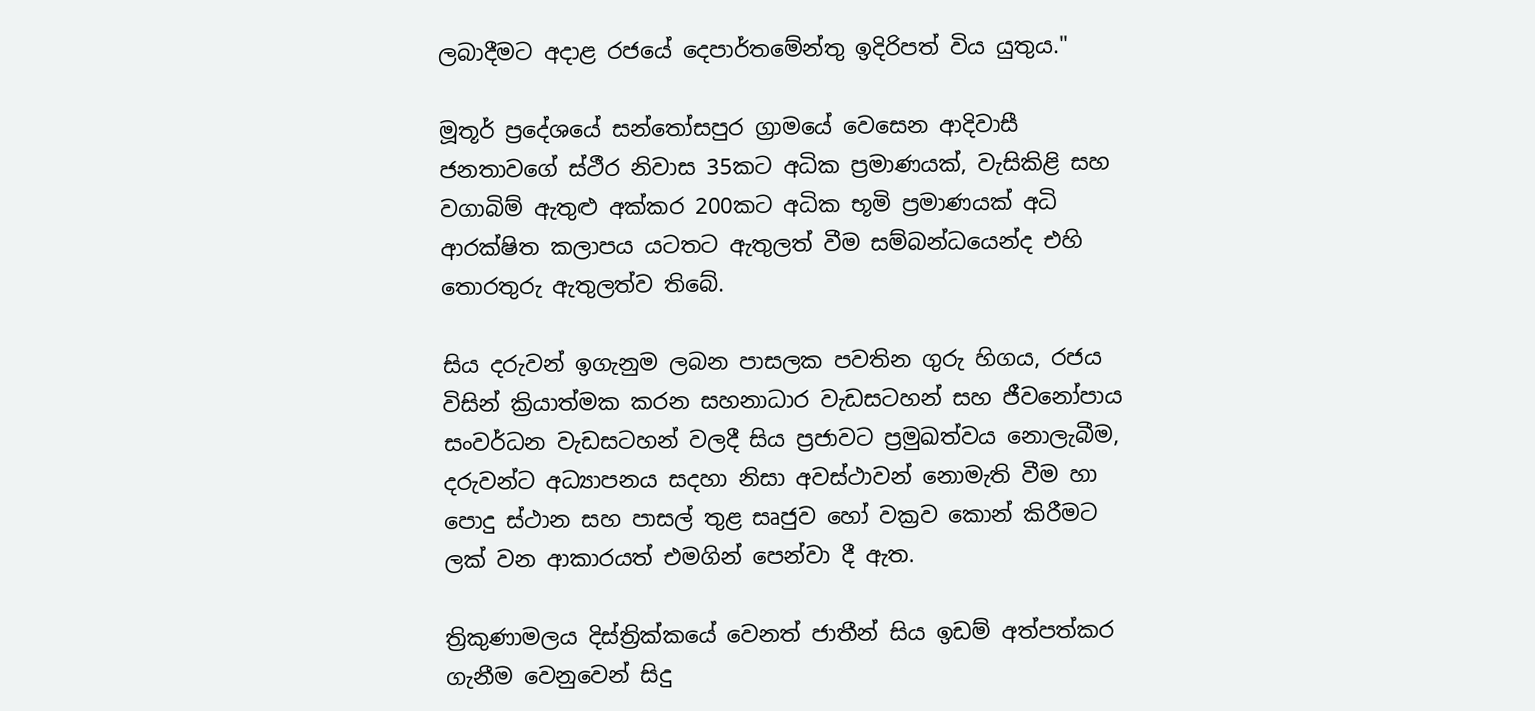ලබාදීමට අදාළ රජයේ දෙපාර්තමේන්තු ඉදිරිපත් විය යුතුය."

මූතූර් ප්‍රදේශයේ සන්තෝසපුර ග්‍රාමයේ වෙසෙන ආදිවාසී ජනතාවගේ ස්ථීර නිවාස 35කට අධික ප්‍රමාණයක්, වැසිකිළි සහ වගාබිම් ඇතුළු අක්කර 200කට අධික භූමි ප්‍රමාණයක් අධි ආරක්ෂිත කලාපය යටතට ඇතුලත් වීම සම්බන්ධයෙන්ද එහි තොරතුරු ඇතුලත්ව තිබේ.

සිය දරුවන් ඉගැනුම ලබන පාසලක පවතින ගුරු හිගය, රජය විසින් ක්‍රියාත්මක කරන සහනාධාර වැඩසටහන් සහ ජීවනෝපාය සංවර්ධන වැඩසටහන් වලදී සිය ප්‍රජාවට ප්‍රමුඛත්වය නොලැබීම, දරුවන්ට අධ්‍යාපනය සදහා නිසා අවස්ථාවන් නොමැති වීම හා පොදු ස්ථාන සහ පාසල් තුළ සෘජුව හෝ වක්‍රව කොන් කිරීමට ලක් වන ආකාරයත් එමගින් පෙන්වා දී ඇත.

ත්‍රිකුණාමලය දිස්ත්‍රික්කයේ වෙනත් ජාතීන් සිය ඉඩම් අත්පත්කර ගැනීම වෙනුවෙන් සිදු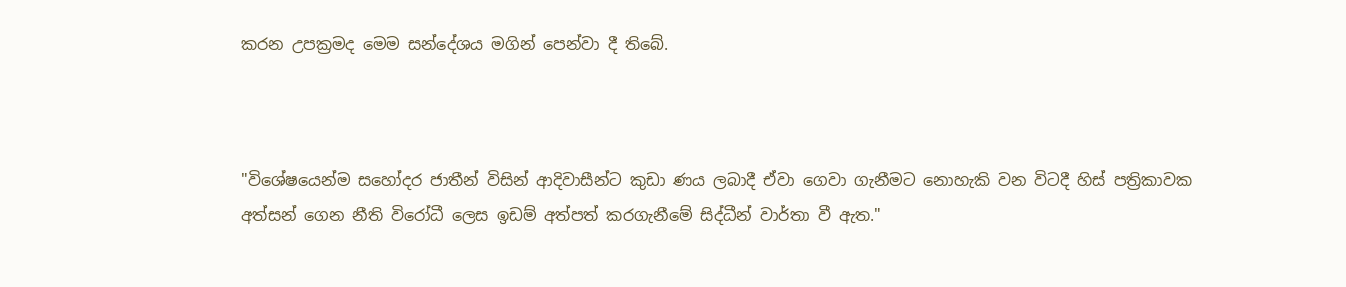කරන උපක්‍රමද මෙම සන්දේශය මගින් පෙන්වා දී තිබේ.



"විශේෂයෙන්ම සහෝදර ජාතීන් විසින් ආදිවාසීන්ට කුඩා ණය ලබාදී ඒවා ගෙවා ගැනීමට නොහැකි වන විටදී හිස් පත්‍රිකාවක අත්සන් ගෙන නීති විරෝධී ලෙස ඉඩම් අත්පත් කරගැනීමේ සිද්ධීන් වාර්තා වී ඇත."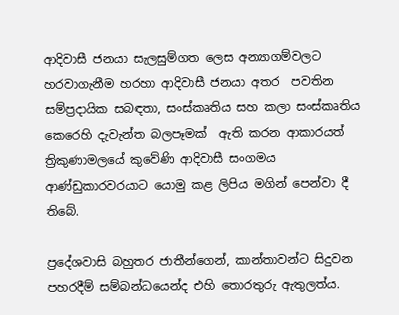ආදිවාසී ජනයා සැලසුම්ගත ලෙස අන්‍යාගම්වලට හරවාගැනීම හරහා ආදිවාසී ජනයා අතර  පවතින සම්ප්‍රදායික සබඳතා, සංස්කෘතිය සහ කලා සංස්කෘතිය කෙරෙහි දැවැන්ත බලපෑමක්  ඇති කරන ආකාරයත් ත්‍රිකුණාමලයේ කුවේණි ආදිවාසී සංගමය ආණ්ඩුකාරවරයාට යොමු කළ ලිපිය මගින් පෙන්වා දී තිබේ.

ප්‍රදේශවාසි බහුතර ජාතීන්ගෙන්, කාන්තාවන්ට සිදුවන පහරදීම් සම්බන්ධයෙන්ද එහි තොරතුරු ඇතුලත්ය.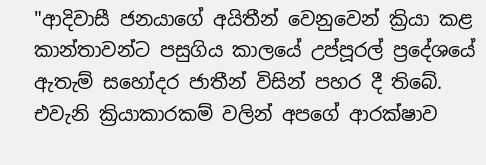"ආදිවාසී ජනයාගේ අයිතීන් වෙනුවෙන් ක්‍රියා කළ කාන්තාවන්ට පසුගිය කාලයේ උප්පූරල් ප්‍රදේශයේ ඇතැම් සහෝදර ජාතීන් විසින් පහර දී තිබේ. එවැනි ක්‍රියාකාරකම් වලින් අපගේ ආරක්ෂාව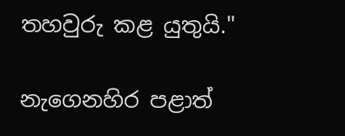තහවුරු කළ යුතුයි."

නැගෙනහිර පළාත්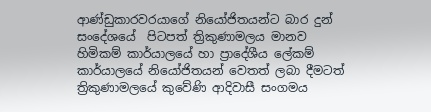ආණ්ඩුකාරවරයාගේ නියෝජිතයන්ට බාර දුන් සංදේශයේ  පිටපත් ත්‍රිකුණාමලය මානව හිමිකම් කාර්යාලයේ හා ප්‍රාදේශීය ලේකම් කාර්යාලයේ නියෝජිතයන් වෙතත් ලබා දීමටත් ත්‍රිකුණාමලයේ කුවේණි ආදිවාසී සංගමය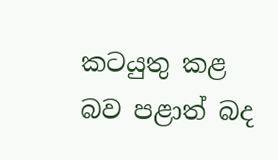කටයුතු කළ බව පළාත් බද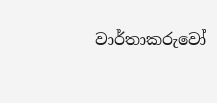වාර්තාකරුවෝ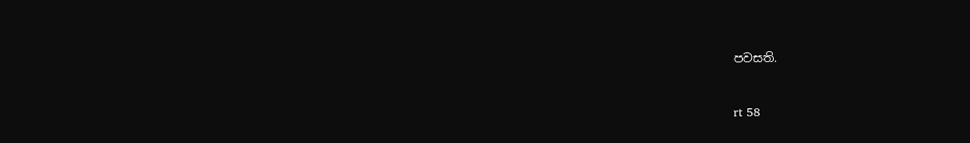පවසති.


rt 58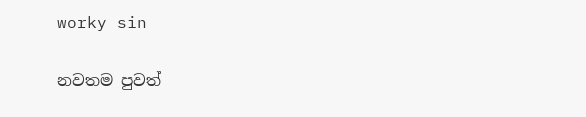worky sin

නවතම පුවත්